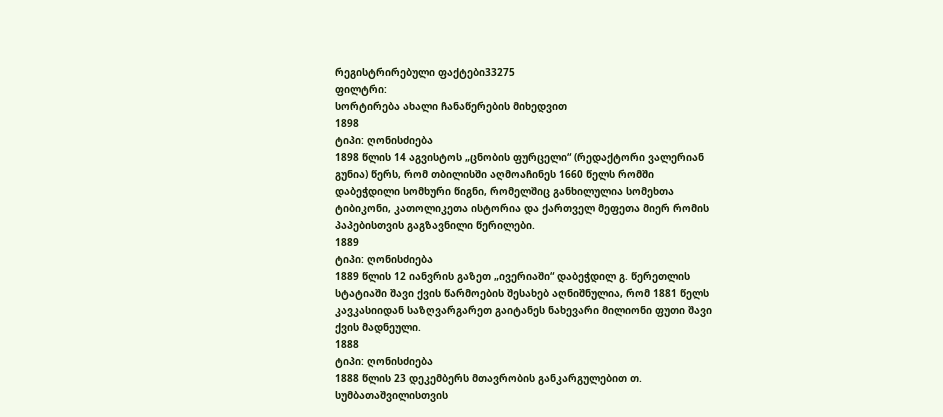რეგისტრირებული ფაქტები33275
ფილტრი:
სორტირება ახალი ჩანაწერების მიხედვით
1898
ტიპი: ღონისძიება
1898 წლის 14 აგვისტოს „ცნობის ფურცელი“ (რედაქტორი ვალერიან გუნია) წერს, რომ თბილისში აღმოაჩინეს 1660 წელს რომში დაბეჭდილი სომხური წიგნი, რომელშიც განხილულია სომეხთა ტიბიკონი, კათოლიკეთა ისტორია და ქართველ მეფეთა მიერ რომის პაპებისთვის გაგზავნილი წერილები.
1889
ტიპი: ღონისძიება
1889 წლის 12 იანვრის გაზეთ „ივერიაში“ დაბეჭდილ გ. წერეთლის სტატიაში შავი ქვის წარმოების შესახებ აღნიშნულია, რომ 1881 წელს კავკასიიდან საზღვარგარეთ გაიტანეს ნახევარი მილიონი ფუთი შავი ქვის მადნეული.
1888
ტიპი: ღონისძიება
1888 წლის 23 დეკემბერს მთავრობის განკარგულებით თ. სუმბათაშვილისთვის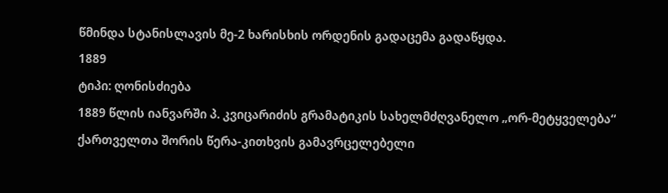წმინდა სტანისლავის მე-2 ხარისხის ორდენის გადაცემა გადაწყდა.
1889
ტიპი: ღონისძიება
1889 წლის იანვარში პ. კვიცარიძის გრამატიკის სახელმძღვანელო „ორ-მეტყველება“ ქართველთა შორის წერა-კითხვის გამავრცელებელი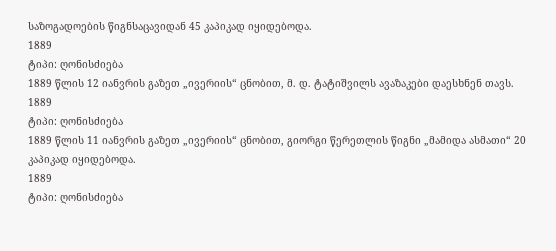საზოგადოების წიგნსაცავიდან 45 კაპიკად იყიდებოდა.
1889
ტიპი: ღონისძიება
1889 წლის 12 იანვრის გაზეთ „ივერიის“ ცნობით, მ. დ. ტატიშვილს ავაზაკები დაესხნენ თავს.
1889
ტიპი: ღონისძიება
1889 წლის 11 იანვრის გაზეთ „ივერიის“ ცნობით, გიორგი წერეთლის წიგნი „მამიდა ასმათი“ 20 კაპიკად იყიდებოდა.
1889
ტიპი: ღონისძიება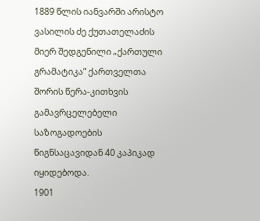1889 წლის იანვარში არისტო ვასილის ძე ქუთათელაძის მიერ შედგენილი „ქართული გრამატიკა“ ქართველთა შორის წერა-კითხვის გამავრცელებელი საზოგადოების წიგნსაცავიდან 40 კაპიკად იყიდებოდა.
1901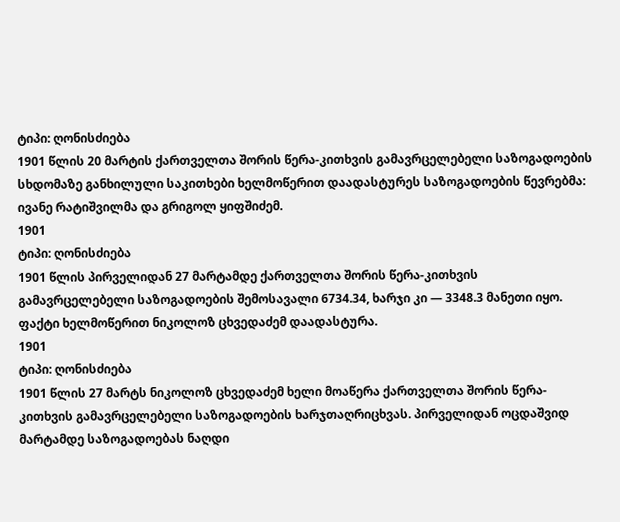ტიპი: ღონისძიება
1901 წლის 20 მარტის ქართველთა შორის წერა-კითხვის გამავრცელებელი საზოგადოების სხდომაზე განხილული საკითხები ხელმოწერით დაადასტურეს საზოგადოების წევრებმა: ივანე რატიშვილმა და გრიგოლ ყიფშიძემ.
1901
ტიპი: ღონისძიება
1901 წლის პირველიდან 27 მარტამდე ქართველთა შორის წერა-კითხვის გამავრცელებელი საზოგადოების შემოსავალი 6734.34, ხარჯი კი — 3348.3 მანეთი იყო. ფაქტი ხელმოწერით ნიკოლოზ ცხვედაძემ დაადასტურა.
1901
ტიპი: ღონისძიება
1901 წლის 27 მარტს ნიკოლოზ ცხვედაძემ ხელი მოაწერა ქართველთა შორის წერა-კითხვის გამავრცელებელი საზოგადოების ხარჯთაღრიცხვას. პირველიდან ოცდაშვიდ მარტამდე საზოგადოებას ნაღდი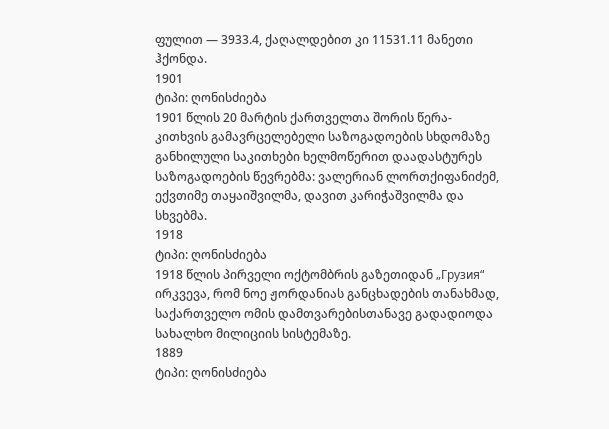ფულით — 3933.4, ქაღალდებით კი 11531.11 მანეთი ჰქონდა.
1901
ტიპი: ღონისძიება
1901 წლის 20 მარტის ქართველთა შორის წერა-კითხვის გამავრცელებელი საზოგადოების სხდომაზე განხილული საკითხები ხელმოწერით დაადასტურეს საზოგადოების წევრებმა: ვალერიან ლორთქიფანიძემ, ექვთიმე თაყაიშვილმა, დავით კარიჭაშვილმა და სხვებმა.
1918
ტიპი: ღონისძიება
1918 წლის პირველი ოქტომბრის გაზეთიდან „Грузия“ ირკვევა, რომ ნოე ჟორდანიას განცხადების თანახმად, საქართველო ომის დამთვარებისთანავე გადადიოდა სახალხო მილიციის სისტემაზე.
1889
ტიპი: ღონისძიება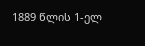1889 წლის 1-ელ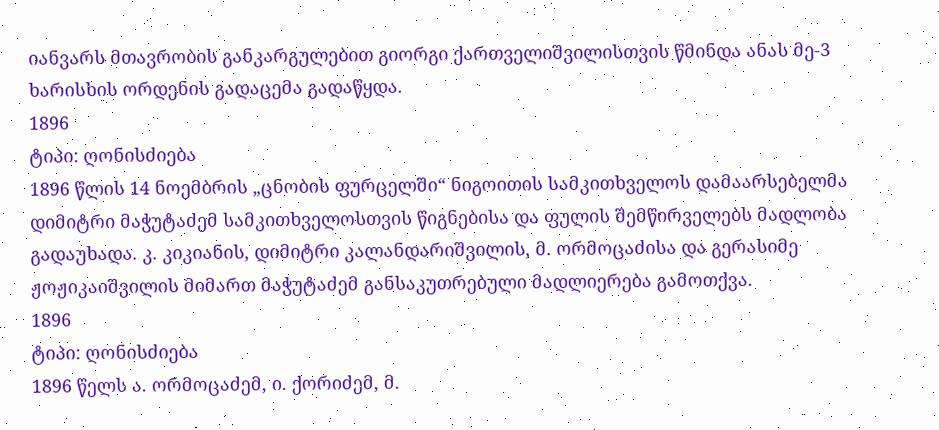იანვარს მთავრობის განკარგულებით გიორგი ქართველიშვილისთვის წმინდა ანას მე-3 ხარისხის ორდენის გადაცემა გადაწყდა.
1896
ტიპი: ღონისძიება
1896 წლის 14 ნოემბრის „ცნობის ფურცელში“ ნიგოითის სამკითხველოს დამაარსებელმა დიმიტრი მაჭუტაძემ სამკითხველოსთვის წიგნებისა და ფულის შემწირველებს მადლობა გადაუხადა. კ. კიკიანის, დიმიტრი კალანდარიშვილის, მ. ორმოცაძისა და გერასიმე ჟოჟიკაიშვილის მიმართ მაჭუტაძემ განსაკუთრებული მადლიერება გამოთქვა.
1896
ტიპი: ღონისძიება
1896 წელს ა. ორმოცაძემ, ი. ქორიძემ, მ.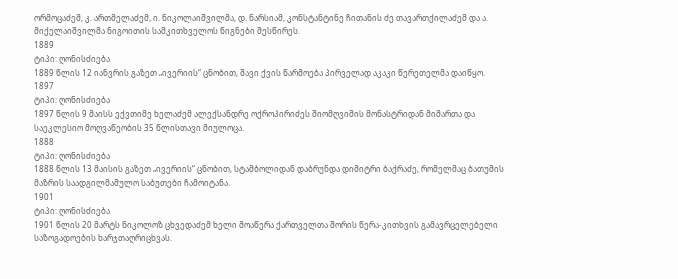ორმოცაძემ, კ. ართმელაძემ, ი. ნიკოლაიშვილმა, დ. ნარსიამ, კონსტანტინე ჩითანის ძე თავართქილაძემ და ა. მიქელაიშვილმა ნიგოითის სამკითხველოს წიგნები შესწირეს.
1889
ტიპი: ღონისძიება
1889 წლის 12 იანვრის გაზეთ „ივერიის“ ცნობით, შავი ქვის წარმოება პირველად აკაკი წერეთელმა დაიწყო.
1897
ტიპი: ღონისძიება
1897 წლის 9 მაისს ექვთიმე ხელაძემ ალექსანდრე ოქროპირიძეს შიომღვიმის მონასტრიდან მიმართა და საეკლესიო მოღვაწეობის 35 წლისთავი მიულოცა.
1888
ტიპი: ღონისძიება
1888 წლის 13 მაისის გაზეთ „ივერიის“ ცნობით, სტამბოლიდან დაბრუნდა დიმიტრი ბაქრაძე, რომელმაც ბათუმის მაზრის საადგილმამულო საბუთები ჩამოიტანა.
1901
ტიპი: ღონისძიება
1901 წლის 20 მარტს ნიკოლოზ ცხვედაძემ ხელი მოაწერა ქართველთა შორის წერა-კითხვის გამავრცელებელი საზოგადოების ხარჯთაღრიცხვას.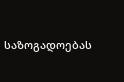საზოგადოებას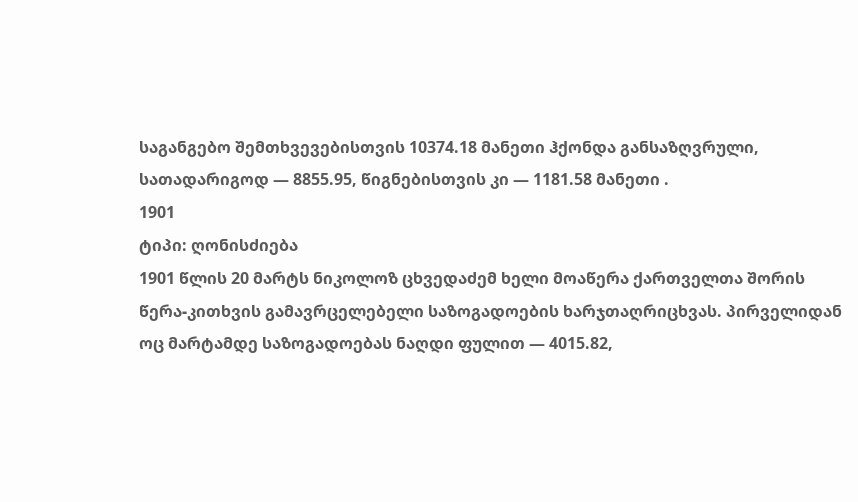საგანგებო შემთხვევებისთვის 10374.18 მანეთი ჰქონდა განსაზღვრული, სათადარიგოდ — 8855.95, წიგნებისთვის კი — 1181.58 მანეთი .
1901
ტიპი: ღონისძიება
1901 წლის 20 მარტს ნიკოლოზ ცხვედაძემ ხელი მოაწერა ქართველთა შორის წერა-კითხვის გამავრცელებელი საზოგადოების ხარჯთაღრიცხვას. პირველიდან ოც მარტამდე საზოგადოებას ნაღდი ფულით — 4015.82,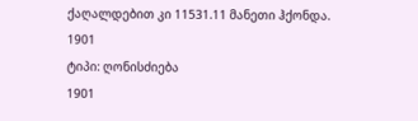ქაღალდებით კი 11531.11 მანეთი ჰქონდა.
1901
ტიპი: ღონისძიება
1901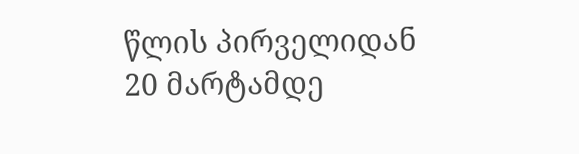წლის პირველიდან 20 მარტამდე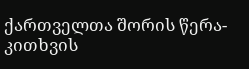ქართველთა შორის წერა-კითხვის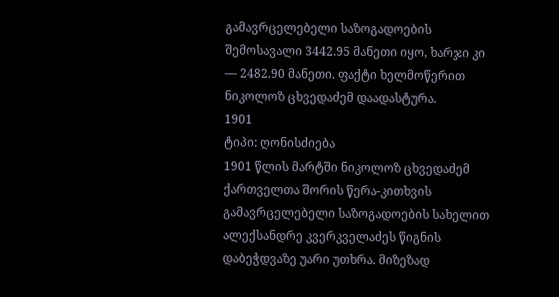გამავრცელებელი საზოგადოების შემოსავალი 3442.95 მანეთი იყო, ხარჯი კი — 2482.90 მანეთი. ფაქტი ხელმოწერით ნიკოლოზ ცხვედაძემ დაადასტურა.
1901
ტიპი: ღონისძიება
1901 წლის მარტში ნიკოლოზ ცხვედაძემ ქართველთა შორის წერა-კითხვის გამავრცელებელი საზოგადოების სახელით ალექსანდრე კვერკველაძეს წიგნის დაბეჭდვაზე უარი უთხრა. მიზეზად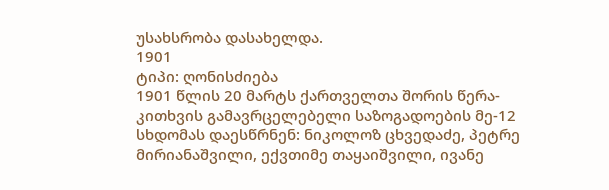უსახსრობა დასახელდა.
1901
ტიპი: ღონისძიება
1901 წლის 20 მარტს ქართველთა შორის წერა-კითხვის გამავრცელებელი საზოგადოების მე-12 სხდომას დაესწრნენ: ნიკოლოზ ცხვედაძე, პეტრე მირიანაშვილი, ექვთიმე თაყაიშვილი, ივანე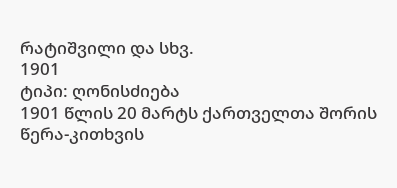რატიშვილი და სხვ.
1901
ტიპი: ღონისძიება
1901 წლის 20 მარტს ქართველთა შორის წერა-კითხვის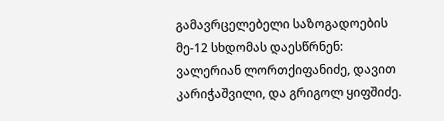გამავრცელებელი საზოგადოების მე-12 სხდომას დაესწრნენ: ვალერიან ლორთქიფანიძე, დავით კარიჭაშვილი, და გრიგოლ ყიფშიძე.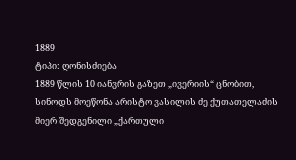1889
ტიპი: ღონისძიება
1889 წლის 10 იანვრის გაზეთ „ივერიის“ ცნობით, სინოდს მოეწონა არისტო ვასილის ძე ქუთათელაძის მიერ შედგენილი „ქართული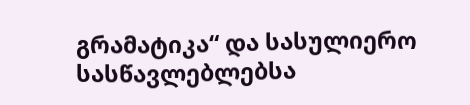გრამატიკა“ და სასულიერო სასწავლებლებსა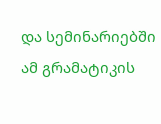და სემინარიებში ამ გრამატიკის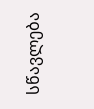სწავლება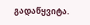გადაწყვიტა.